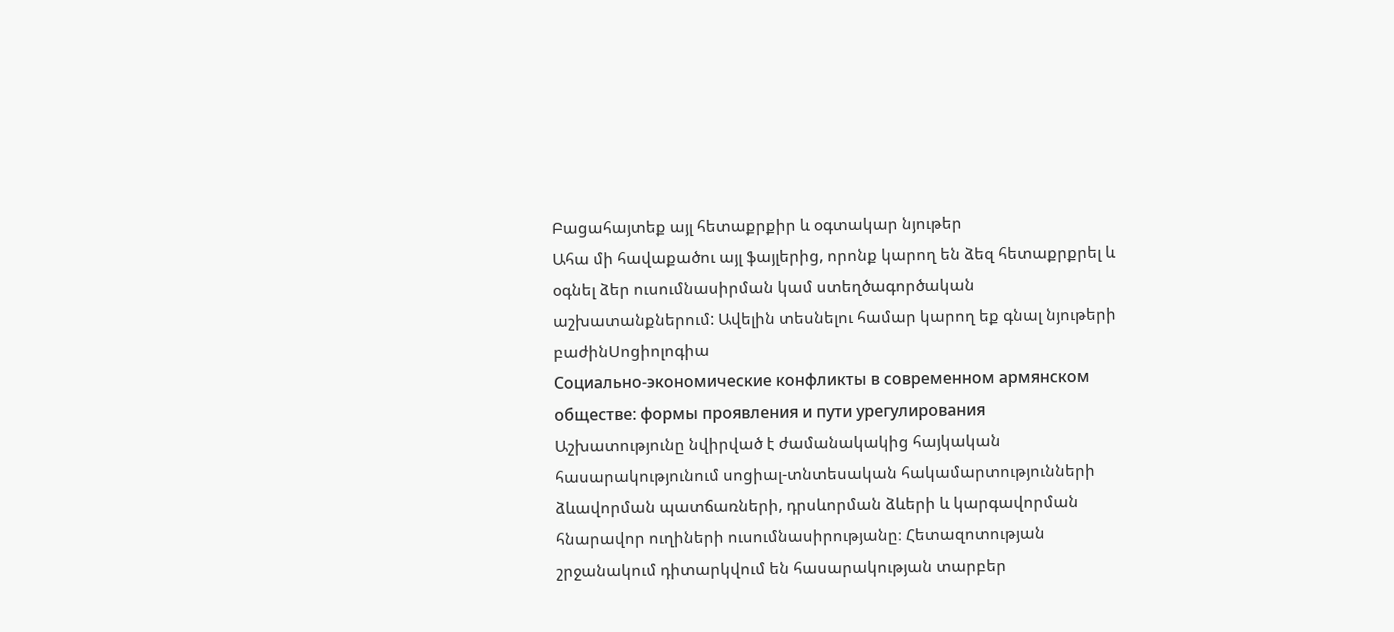Բացահայտեք այլ հետաքրքիր և օգտակար նյութեր
Ահա մի հավաքածու այլ ֆայլերից, որոնք կարող են ձեզ հետաքրքրել և օգնել ձեր ուսումնասիրման կամ ստեղծագործական աշխատանքներում: Ավելին տեսնելու համար կարող եք գնալ նյութերի բաժինՍոցիոլոգիա
Социально-экономические конфликты в современном армянском обществе: формы проявления и пути урегулирования
Աշխատությունը նվիրված է ժամանակակից հայկական հասարակությունում սոցիալ-տնտեսական հակամարտությունների ձևավորման պատճառների, դրսևորման ձևերի և կարգավորման հնարավոր ուղիների ուսումնասիրությանը։ Հետազոտության շրջանակում դիտարկվում են հասարակության տարբեր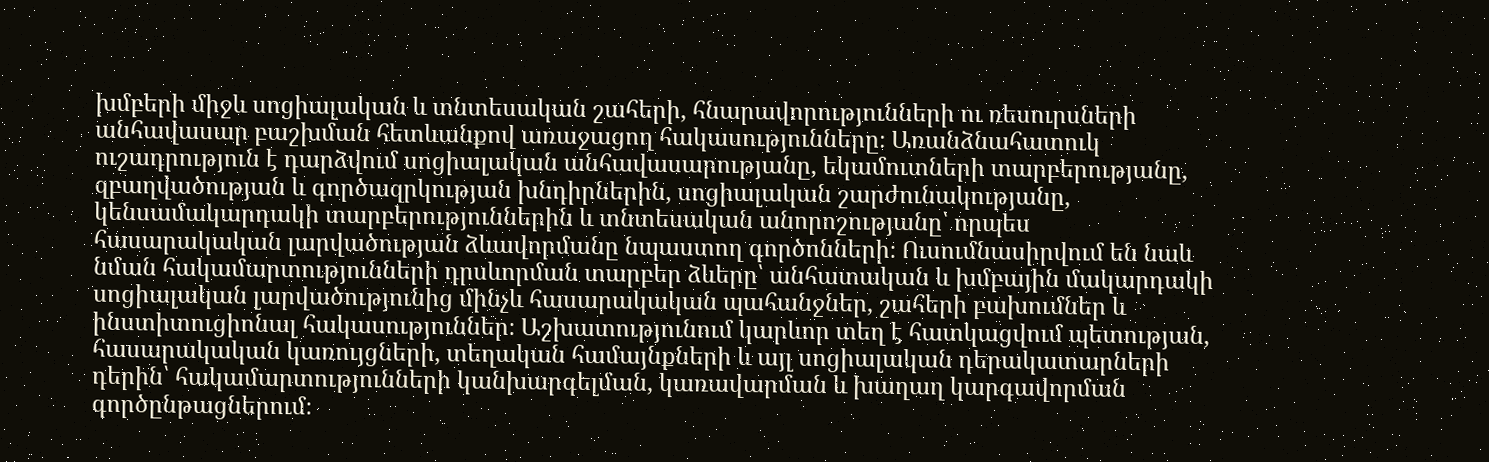խմբերի միջև սոցիալական և տնտեսական շահերի, հնարավորությունների ու ռեսուրսների անհավասար բաշխման հետևանքով առաջացող հակասությունները։ Առանձնահատուկ ուշադրություն է դարձվում սոցիալական անհավասարությանը, եկամուտների տարբերությանը, զբաղվածության և գործազրկության խնդիրներին, սոցիալական շարժունակությանը, կենսամակարդակի տարբերություններին և տնտեսական անորոշությանը՝ որպես հասարակական լարվածության ձևավորմանը նպաստող գործոնների։ Ուսումնասիրվում են նաև նման հակամարտությունների դրսևորման տարբեր ձևերը՝ անհատական և խմբային մակարդակի սոցիալական լարվածությունից մինչև հասարակական պահանջներ, շահերի բախումներ և ինստիտուցիոնալ հակասություններ։ Աշխատությունում կարևոր տեղ է հատկացվում պետության, հասարակական կառույցների, տեղական համայնքների և այլ սոցիալական դերակատարների դերին՝ հակամարտությունների կանխարգելման, կառավարման և խաղաղ կարգավորման գործընթացներում։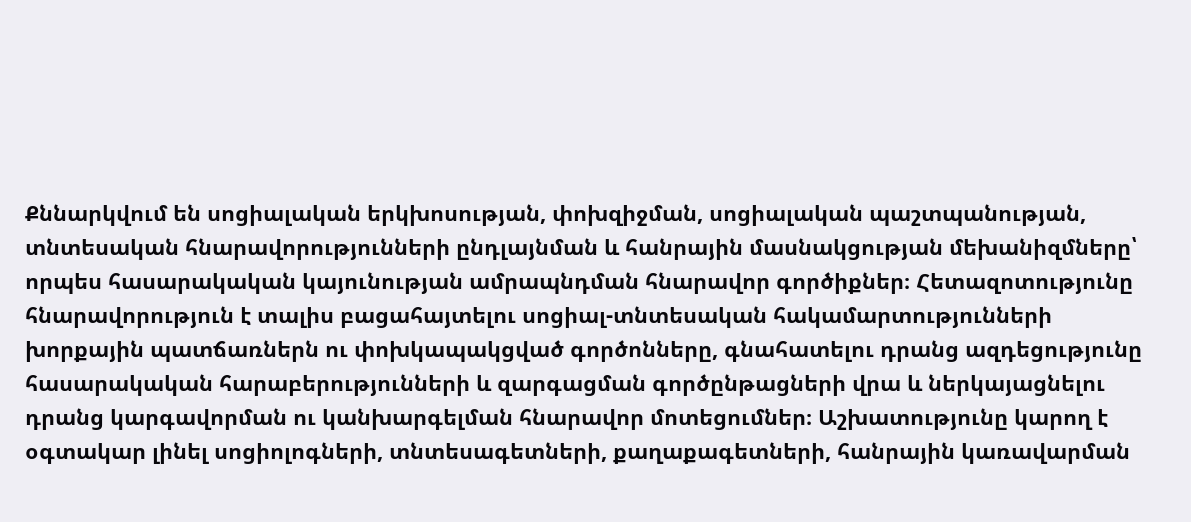Քննարկվում են սոցիալական երկխոսության, փոխզիջման, սոցիալական պաշտպանության, տնտեսական հնարավորությունների ընդլայնման և հանրային մասնակցության մեխանիզմները՝ որպես հասարակական կայունության ամրապնդման հնարավոր գործիքներ։ Հետազոտությունը հնարավորություն է տալիս բացահայտելու սոցիալ-տնտեսական հակամարտությունների խորքային պատճառներն ու փոխկապակցված գործոնները, գնահատելու դրանց ազդեցությունը հասարակական հարաբերությունների և զարգացման գործընթացների վրա և ներկայացնելու դրանց կարգավորման ու կանխարգելման հնարավոր մոտեցումներ։ Աշխատությունը կարող է օգտակար լինել սոցիոլոգների, տնտեսագետների, քաղաքագետների, հանրային կառավարման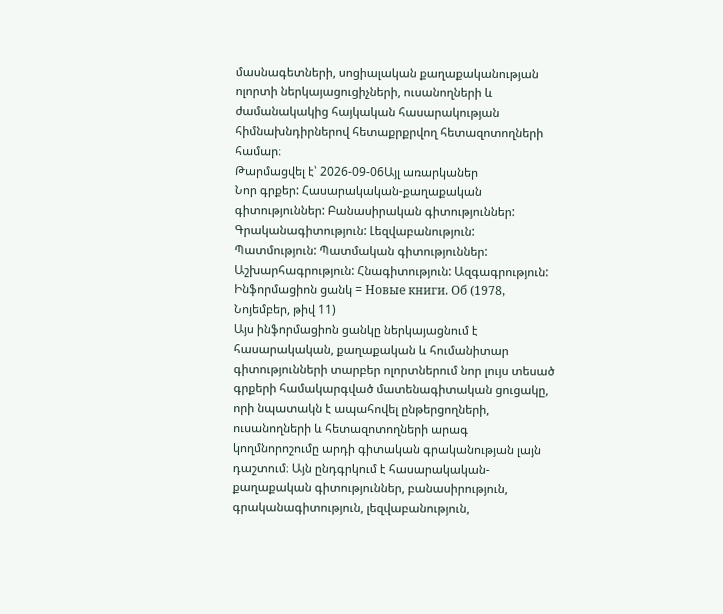մասնագետների, սոցիալական քաղաքականության ոլորտի ներկայացուցիչների, ուսանողների և ժամանակակից հայկական հասարակության հիմնախնդիրներով հետաքրքրվող հետազոտողների համար։
Թարմացվել է՝ 2026-09-06Այլ առարկաներ
Նոր գրքեր: Հասարակական-քաղաքական գիտություններ: Բանասիրական գիտություններ: Գրականագիտություն: Լեզվաբանություն: Պատմություն: Պատմական գիտություններ: Աշխարհագրություն: Հնագիտություն: Ազգագրություն: Ինֆորմացիոն ցանկ = Новые книги. Об (1978, Նոյեմբեր, թիվ 11)
Այս ինֆորմացիոն ցանկը ներկայացնում է հասարակական, քաղաքական և հումանիտար գիտությունների տարբեր ոլորտներում նոր լույս տեսած գրքերի համակարգված մատենագիտական ցուցակը, որի նպատակն է ապահովել ընթերցողների, ուսանողների և հետազոտողների արագ կողմնորոշումը արդի գիտական գրականության լայն դաշտում։ Այն ընդգրկում է հասարակական-քաղաքական գիտություններ, բանասիրություն, գրականագիտություն, լեզվաբանություն,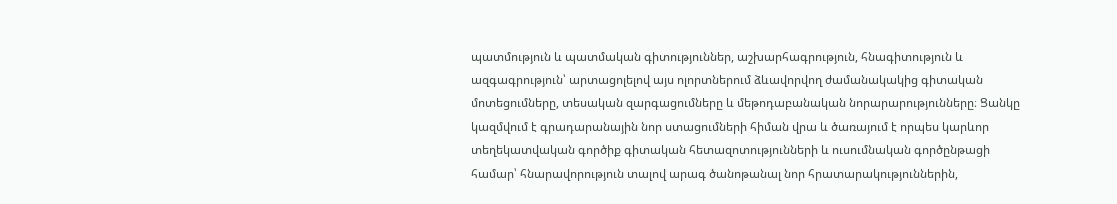պատմություն և պատմական գիտություններ, աշխարհագրություն, հնագիտություն և ազգագրություն՝ արտացոլելով այս ոլորտներում ձևավորվող ժամանակակից գիտական մոտեցումները, տեսական զարգացումները և մեթոդաբանական նորարարությունները։ Ցանկը կազմվում է գրադարանային նոր ստացումների հիման վրա և ծառայում է որպես կարևոր տեղեկատվական գործիք գիտական հետազոտությունների և ուսումնական գործընթացի համար՝ հնարավորություն տալով արագ ծանոթանալ նոր հրատարակություններին,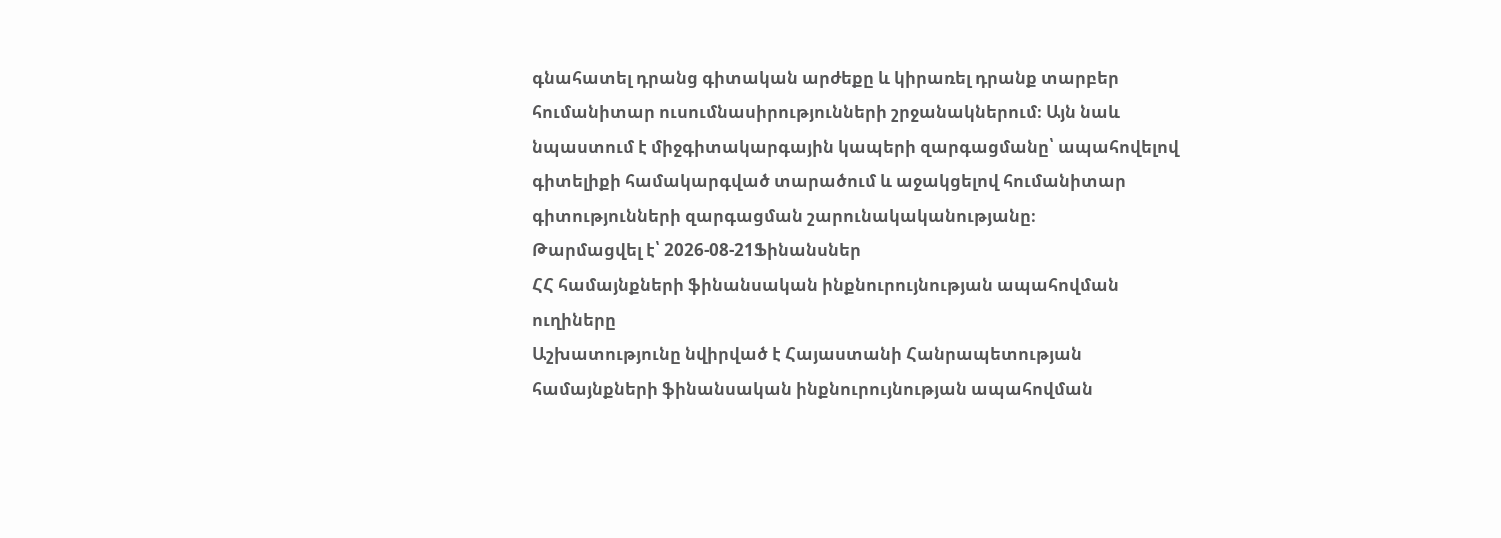գնահատել դրանց գիտական արժեքը և կիրառել դրանք տարբեր հումանիտար ուսումնասիրությունների շրջանակներում։ Այն նաև նպաստում է միջգիտակարգային կապերի զարգացմանը՝ ապահովելով գիտելիքի համակարգված տարածում և աջակցելով հումանիտար գիտությունների զարգացման շարունակականությանը։
Թարմացվել է՝ 2026-08-21Ֆինանսներ
ՀՀ համայնքների ֆինանսական ինքնուրույնության ապահովման ուղիները
Աշխատությունը նվիրված է Հայաստանի Հանրապետության համայնքների ֆինանսական ինքնուրույնության ապահովման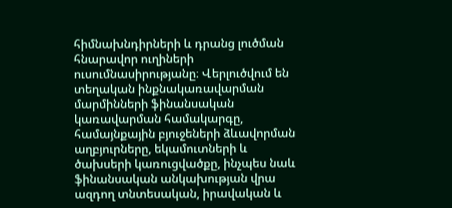հիմնախնդիրների և դրանց լուծման հնարավոր ուղիների ուսումնասիրությանը։ Վերլուծվում են տեղական ինքնակառավարման մարմինների ֆինանսական կառավարման համակարգը, համայնքային բյուջեների ձևավորման աղբյուրները, եկամուտների և ծախսերի կառուցվածքը, ինչպես նաև ֆինանսական անկախության վրա ազդող տնտեսական, իրավական և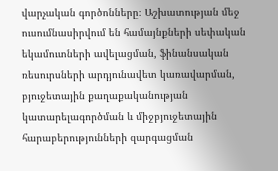վարչական գործոնները։ Աշխատության մեջ ուսումնասիրվում են համայնքների սեփական եկամուտների ավելացման, ֆինանսական ռեսուրսների արդյունավետ կառավարման, բյուջետային քաղաքականության կատարելագործման և միջբյուջետային հարաբերությունների զարգացման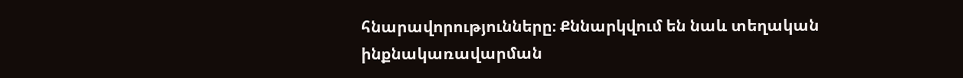հնարավորությունները։ Քննարկվում են նաև տեղական ինքնակառավարման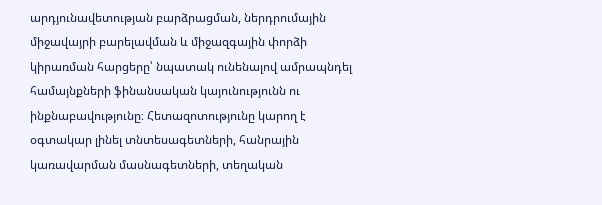արդյունավետության բարձրացման, ներդրումային միջավայրի բարելավման և միջազգային փորձի կիրառման հարցերը՝ նպատակ ունենալով ամրապնդել համայնքների ֆինանսական կայունությունն ու ինքնաբավությունը։ Հետազոտությունը կարող է օգտակար լինել տնտեսագետների, հանրային կառավարման մասնագետների, տեղական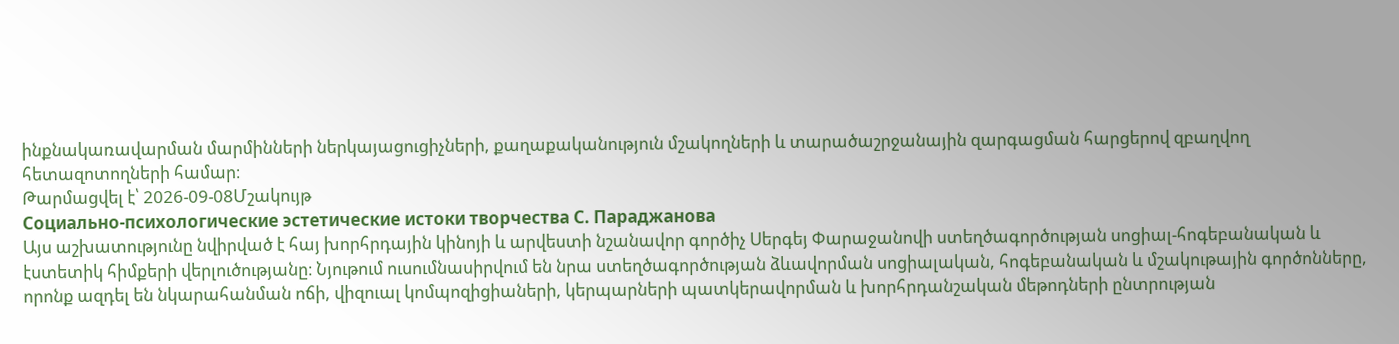ինքնակառավարման մարմինների ներկայացուցիչների, քաղաքականություն մշակողների և տարածաշրջանային զարգացման հարցերով զբաղվող հետազոտողների համար։
Թարմացվել է՝ 2026-09-08Մշակույթ
Социально-психологические эстетические истоки творчества С. Параджанова
Այս աշխատությունը նվիրված է հայ խորհրդային կինոյի և արվեստի նշանավոր գործիչ Սերգեյ Փարաջանովի ստեղծագործության սոցիալ-հոգեբանական և էստետիկ հիմքերի վերլուծությանը։ Նյութում ուսումնասիրվում են նրա ստեղծագործության ձևավորման սոցիալական, հոգեբանական և մշակութային գործոնները, որոնք ազդել են նկարահանման ոճի, վիզուալ կոմպոզիցիաների, կերպարների պատկերավորման և խորհրդանշական մեթոդների ընտրության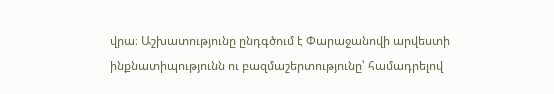վրա։ Աշխատությունը ընդգծում է Փարաջանովի արվեստի ինքնատիպությունն ու բազմաշերտությունը՝ համադրելով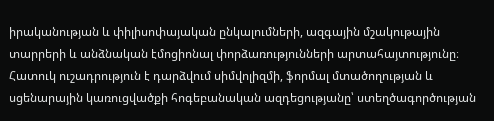իրականության և փիլիսոփայական ընկալումների, ազգային մշակութային տարրերի և անձնական էմոցիոնալ փորձառությունների արտահայտությունը։ Հատուկ ուշադրություն է դարձվում սիմվոլիզմի, ֆորմալ մտածողության և սցենարային կառուցվածքի հոգեբանական ազդեցությանը՝ ստեղծագործության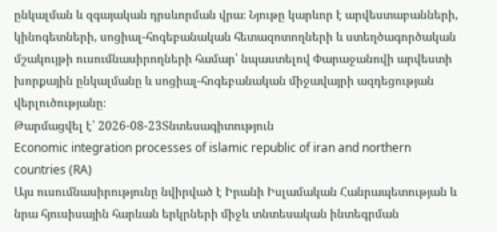ընկալման և զգայական դրսևորման վրա։ Նյութը կարևոր է արվեստաբանների, կինոգետների, սոցիալ-հոգեբանական հետազոտողների և ստեղծագործական մշակույթի ուսումնասիրողների համար՝ նպաստելով Փարաջանովի արվեստի խորքային ընկալմանը և սոցիալ-հոգեբանական միջավայրի ազդեցության վերլուծությանը։
Թարմացվել է՝ 2026-08-23Տնտեսագիտություն
Economic integration processes of islamic republic of iran and northern countries (RA)
Այս ուսումնասիրությունը նվիրված է Իրանի Իսլամական Հանրապետության և նրա հյուսիսային հարևան երկրների միջև տնտեսական ինտեգրման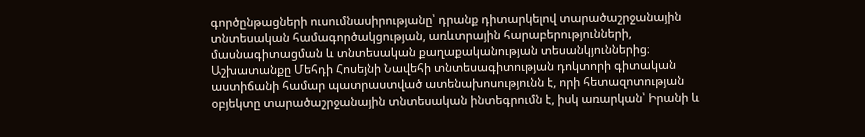գործընթացների ուսումնասիրությանը՝ դրանք դիտարկելով տարածաշրջանային տնտեսական համագործակցության, առևտրային հարաբերությունների, մասնագիտացման և տնտեսական քաղաքականության տեսանկյուններից։ Աշխատանքը Մեհդի Հոսեյնի Նավեհի տնտեսագիտության դոկտորի գիտական աստիճանի համար պատրաստված ատենախոսությունն է, որի հետազոտության օբյեկտը տարածաշրջանային տնտեսական ինտեգրումն է, իսկ առարկան՝ Իրանի և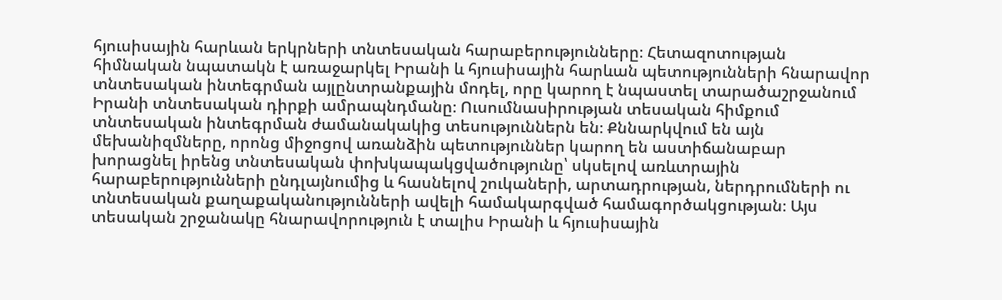հյուսիսային հարևան երկրների տնտեսական հարաբերությունները։ Հետազոտության հիմնական նպատակն է առաջարկել Իրանի և հյուսիսային հարևան պետությունների հնարավոր տնտեսական ինտեգրման այլընտրանքային մոդել, որը կարող է նպաստել տարածաշրջանում Իրանի տնտեսական դիրքի ամրապնդմանը։ Ուսումնասիրության տեսական հիմքում տնտեսական ինտեգրման ժամանակակից տեսություններն են։ Քննարկվում են այն մեխանիզմները, որոնց միջոցով առանձին պետություններ կարող են աստիճանաբար խորացնել իրենց տնտեսական փոխկապակցվածությունը՝ սկսելով առևտրային հարաբերությունների ընդլայնումից և հասնելով շուկաների, արտադրության, ներդրումների ու տնտեսական քաղաքականությունների ավելի համակարգված համագործակցության։ Այս տեսական շրջանակը հնարավորություն է տալիս Իրանի և հյուսիսային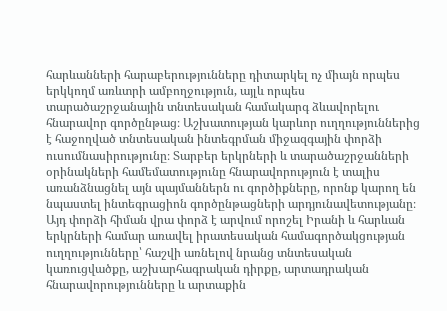հարևանների հարաբերությունները դիտարկել ոչ միայն որպես երկկողմ առևտրի ամբողջություն, այլև որպես տարածաշրջանային տնտեսական համակարգ ձևավորելու հնարավոր գործընթաց։ Աշխատության կարևոր ուղղություններից է հաջողված տնտեսական ինտեգրման միջազգային փորձի ուսումնասիրությունը։ Տարբեր երկրների և տարածաշրջանների օրինակների համեմատությունը հնարավորություն է տալիս առանձնացնել այն պայմաններն ու գործիքները, որոնք կարող են նպաստել ինտեգրացիոն գործընթացների արդյունավետությանը։ Այդ փորձի հիման վրա փորձ է արվում որոշել Իրանի և հարևան երկրների համար առավել իրատեսական համագործակցության ուղղությունները՝ հաշվի առնելով նրանց տնտեսական կառուցվածքը, աշխարհագրական դիրքը, արտադրական հնարավորությունները և արտաքին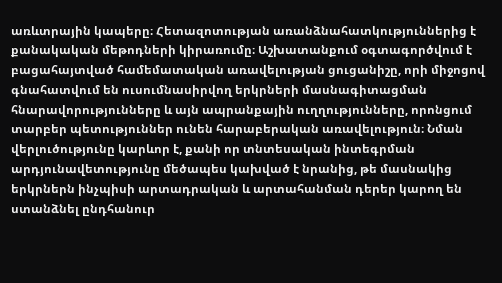առևտրային կապերը։ Հետազոտության առանձնահատկություններից է քանակական մեթոդների կիրառումը։ Աշխատանքում օգտագործվում է բացահայտված համեմատական առավելության ցուցանիշը, որի միջոցով գնահատվում են ուսումնասիրվող երկրների մասնագիտացման հնարավորությունները և այն ապրանքային ուղղությունները, որոնցում տարբեր պետություններ ունեն հարաբերական առավելություն։ Նման վերլուծությունը կարևոր է, քանի որ տնտեսական ինտեգրման արդյունավետությունը մեծապես կախված է նրանից, թե մասնակից երկրներն ինչպիսի արտադրական և արտահանման դերեր կարող են ստանձնել ընդհանուր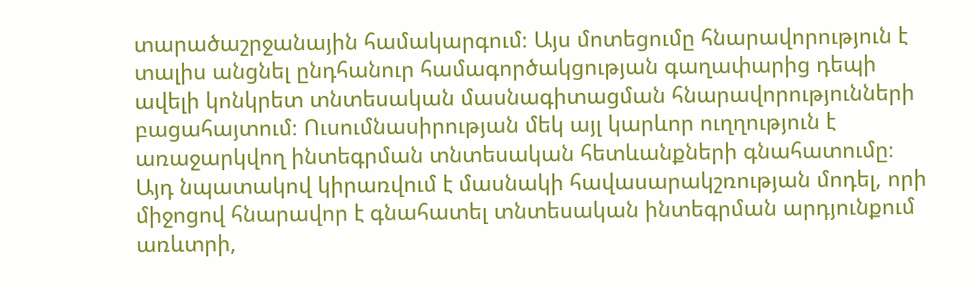տարածաշրջանային համակարգում։ Այս մոտեցումը հնարավորություն է տալիս անցնել ընդհանուր համագործակցության գաղափարից դեպի ավելի կոնկրետ տնտեսական մասնագիտացման հնարավորությունների բացահայտում։ Ուսումնասիրության մեկ այլ կարևոր ուղղություն է առաջարկվող ինտեգրման տնտեսական հետևանքների գնահատումը։ Այդ նպատակով կիրառվում է մասնակի հավասարակշռության մոդել, որի միջոցով հնարավոր է գնահատել տնտեսական ինտեգրման արդյունքում առևտրի,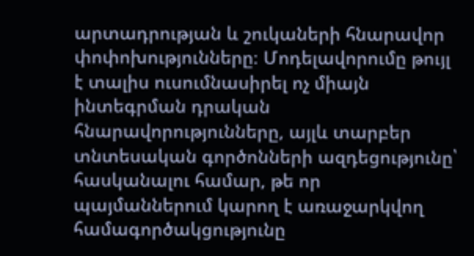արտադրության և շուկաների հնարավոր փոփոխությունները։ Մոդելավորումը թույլ է տալիս ուսումնասիրել ոչ միայն ինտեգրման դրական հնարավորությունները, այլև տարբեր տնտեսական գործոնների ազդեցությունը՝ հասկանալու համար, թե որ պայմաններում կարող է առաջարկվող համագործակցությունը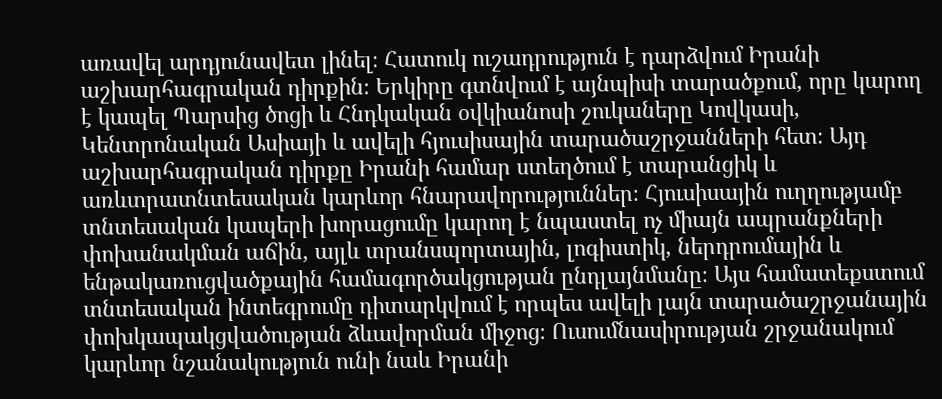առավել արդյունավետ լինել։ Հատուկ ուշադրություն է դարձվում Իրանի աշխարհագրական դիրքին։ Երկիրը գտնվում է այնպիսի տարածքում, որը կարող է կապել Պարսից ծոցի և Հնդկական օվկիանոսի շուկաները Կովկասի, Կենտրոնական Ասիայի և ավելի հյուսիսային տարածաշրջանների հետ։ Այդ աշխարհագրական դիրքը Իրանի համար ստեղծում է տարանցիկ և առևտրատնտեսական կարևոր հնարավորություններ։ Հյուսիսային ուղղությամբ տնտեսական կապերի խորացումը կարող է նպաստել ոչ միայն ապրանքների փոխանակման աճին, այլև տրանսպորտային, լոգիստիկ, ներդրումային և ենթակառուցվածքային համագործակցության ընդլայնմանը։ Այս համատեքստում տնտեսական ինտեգրումը դիտարկվում է որպես ավելի լայն տարածաշրջանային փոխկապակցվածության ձևավորման միջոց։ Ուսումնասիրության շրջանակում կարևոր նշանակություն ունի նաև Իրանի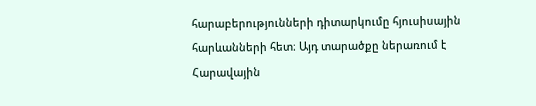հարաբերությունների դիտարկումը հյուսիսային հարևանների հետ։ Այդ տարածքը ներառում է Հարավային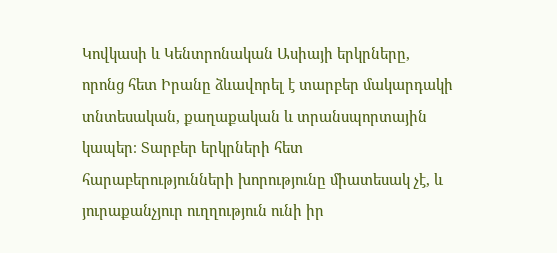Կովկասի և Կենտրոնական Ասիայի երկրները, որոնց հետ Իրանը ձևավորել է տարբեր մակարդակի տնտեսական, քաղաքական և տրանսպորտային կապեր։ Տարբեր երկրների հետ հարաբերությունների խորությունը միատեսակ չէ, և յուրաքանչյուր ուղղություն ունի իր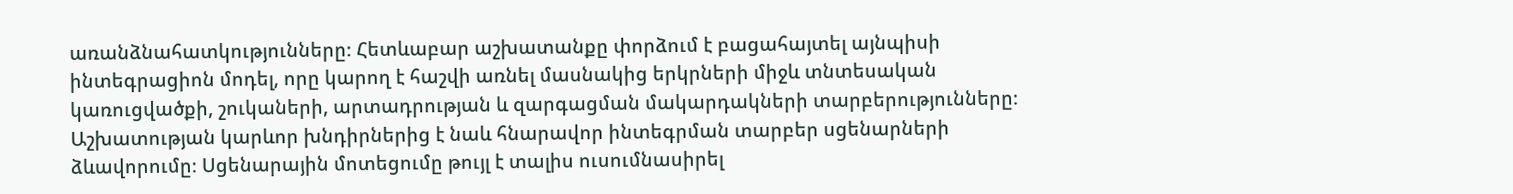առանձնահատկությունները։ Հետևաբար աշխատանքը փորձում է բացահայտել այնպիսի ինտեգրացիոն մոդել, որը կարող է հաշվի առնել մասնակից երկրների միջև տնտեսական կառուցվածքի, շուկաների, արտադրության և զարգացման մակարդակների տարբերությունները։ Աշխատության կարևոր խնդիրներից է նաև հնարավոր ինտեգրման տարբեր սցենարների ձևավորումը։ Սցենարային մոտեցումը թույլ է տալիս ուսումնասիրել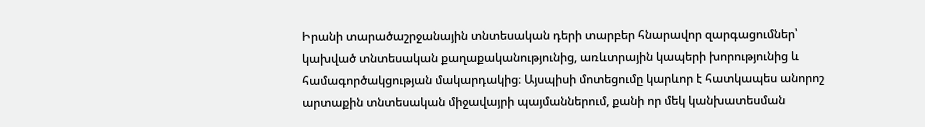Իրանի տարածաշրջանային տնտեսական դերի տարբեր հնարավոր զարգացումներ՝ կախված տնտեսական քաղաքականությունից, առևտրային կապերի խորությունից և համագործակցության մակարդակից։ Այսպիսի մոտեցումը կարևոր է հատկապես անորոշ արտաքին տնտեսական միջավայրի պայմաններում, քանի որ մեկ կանխատեսման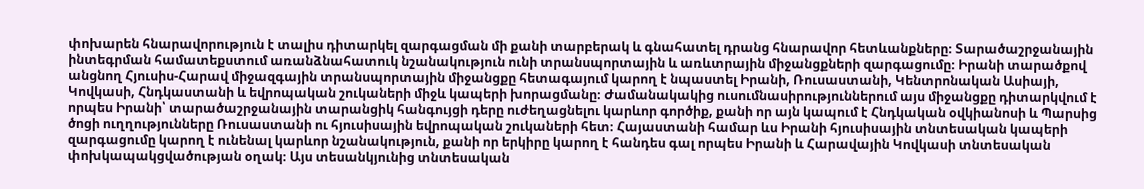փոխարեն հնարավորություն է տալիս դիտարկել զարգացման մի քանի տարբերակ և գնահատել դրանց հնարավոր հետևանքները։ Տարածաշրջանային ինտեգրման համատեքստում առանձնահատուկ նշանակություն ունի տրանսպորտային և առևտրային միջանցքների զարգացումը։ Իրանի տարածքով անցնող Հյուսիս-Հարավ միջազգային տրանսպորտային միջանցքը հետագայում կարող է նպաստել Իրանի, Ռուսաստանի, Կենտրոնական Ասիայի, Կովկասի, Հնդկաստանի և եվրոպական շուկաների միջև կապերի խորացմանը։ Ժամանակակից ուսումնասիրություններում այս միջանցքը դիտարկվում է որպես Իրանի՝ տարածաշրջանային տարանցիկ հանգույցի դերը ուժեղացնելու կարևոր գործիք, քանի որ այն կապում է Հնդկական օվկիանոսի և Պարսից ծոցի ուղղությունները Ռուսաստանի ու հյուսիսային եվրոպական շուկաների հետ։ Հայաստանի համար ևս Իրանի հյուսիսային տնտեսական կապերի զարգացումը կարող է ունենալ կարևոր նշանակություն, քանի որ երկիրը կարող է հանդես գալ որպես Իրանի և Հարավային Կովկասի տնտեսական փոխկապակցվածության օղակ։ Այս տեսանկյունից տնտեսական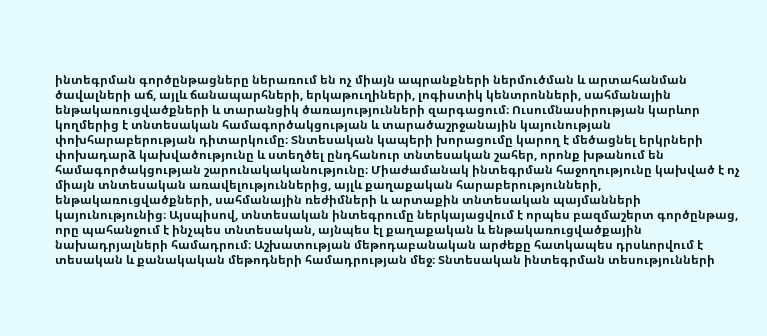ինտեգրման գործընթացները ներառում են ոչ միայն ապրանքների ներմուծման և արտահանման ծավալների աճ, այլև ճանապարհների, երկաթուղիների, լոգիստիկ կենտրոնների, սահմանային ենթակառուցվածքների և տարանցիկ ծառայությունների զարգացում։ Ուսումնասիրության կարևոր կողմերից է տնտեսական համագործակցության և տարածաշրջանային կայունության փոխհարաբերության դիտարկումը։ Տնտեսական կապերի խորացումը կարող է մեծացնել երկրների փոխադարձ կախվածությունը և ստեղծել ընդհանուր տնտեսական շահեր, որոնք խթանում են համագործակցության շարունակականությունը։ Միաժամանակ ինտեգրման հաջողությունը կախված է ոչ միայն տնտեսական առավելություններից, այլև քաղաքական հարաբերությունների, ենթակառուցվածքների, սահմանային ռեժիմների և արտաքին տնտեսական պայմանների կայունությունից։ Այսպիսով, տնտեսական ինտեգրումը ներկայացվում է որպես բազմաշերտ գործընթաց, որը պահանջում է ինչպես տնտեսական, այնպես էլ քաղաքական և ենթակառուցվածքային նախադրյալների համադրում։ Աշխատության մեթոդաբանական արժեքը հատկապես դրսևորվում է տեսական և քանակական մեթոդների համադրության մեջ։ Տնտեսական ինտեգրման տեսությունների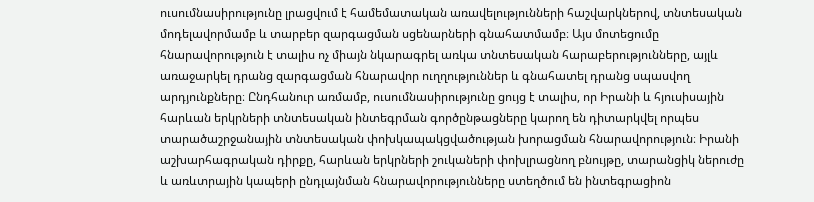ուսումնասիրությունը լրացվում է համեմատական առավելությունների հաշվարկներով, տնտեսական մոդելավորմամբ և տարբեր զարգացման սցենարների գնահատմամբ։ Այս մոտեցումը հնարավորություն է տալիս ոչ միայն նկարագրել առկա տնտեսական հարաբերությունները, այլև առաջարկել դրանց զարգացման հնարավոր ուղղություններ և գնահատել դրանց սպասվող արդյունքները։ Ընդհանուր առմամբ, ուսումնասիրությունը ցույց է տալիս, որ Իրանի և հյուսիսային հարևան երկրների տնտեսական ինտեգրման գործընթացները կարող են դիտարկվել որպես տարածաշրջանային տնտեսական փոխկապակցվածության խորացման հնարավորություն։ Իրանի աշխարհագրական դիրքը, հարևան երկրների շուկաների փոխլրացնող բնույթը, տարանցիկ ներուժը և առևտրային կապերի ընդլայնման հնարավորությունները ստեղծում են ինտեգրացիոն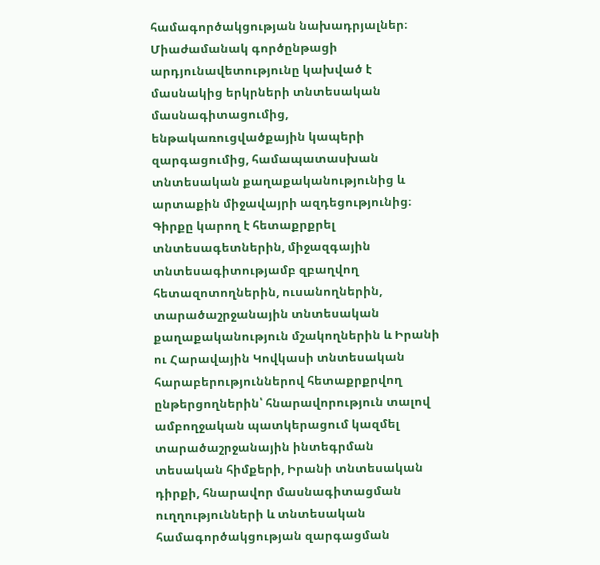համագործակցության նախադրյալներ։ Միաժամանակ գործընթացի արդյունավետությունը կախված է մասնակից երկրների տնտեսական մասնագիտացումից, ենթակառուցվածքային կապերի զարգացումից, համապատասխան տնտեսական քաղաքականությունից և արտաքին միջավայրի ազդեցությունից։ Գիրքը կարող է հետաքրքրել տնտեսագետներին, միջազգային տնտեսագիտությամբ զբաղվող հետազոտողներին, ուսանողներին, տարածաշրջանային տնտեսական քաղաքականություն մշակողներին և Իրանի ու Հարավային Կովկասի տնտեսական հարաբերություններով հետաքրքրվող ընթերցողներին՝ հնարավորություն տալով ամբողջական պատկերացում կազմել տարածաշրջանային ինտեգրման տեսական հիմքերի, Իրանի տնտեսական դիրքի, հնարավոր մասնագիտացման ուղղությունների և տնտեսական համագործակցության զարգացման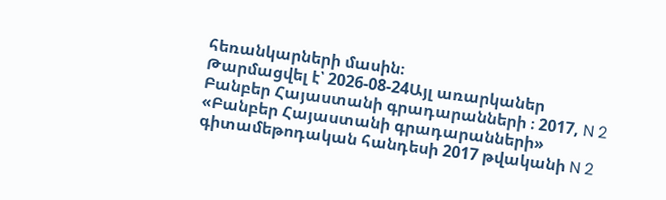հեռանկարների մասին։
Թարմացվել է՝ 2026-08-24Այլ առարկաներ
Բանբեր Հայաստանի գրադարանների ։ 2017, N 2
«Բանբեր Հայաստանի գրադարանների» գիտամեթոդական հանդեսի 2017 թվականի N 2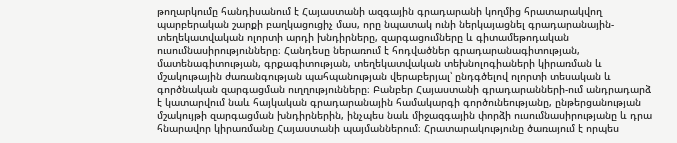թողարկումը հանդիսանում է Հայաստանի ազգային գրադարանի կողմից հրատարակվող պարբերական շարքի բաղկացուցիչ մաս, որը նպատակ ունի ներկայացնել գրադարանային-տեղեկատվական ոլորտի արդի խնդիրները, զարգացումները և գիտամեթոդական ուսումնասիրությունները։ Հանդեսը ներառում է հոդվածներ գրադարանագիտության, մատենագիտության, գրքագիտության, տեղեկատվական տեխնոլոգիաների կիրառման և մշակութային ժառանգության պահպանության վերաբերյալ՝ ընդգծելով ոլորտի տեսական և գործնական զարգացման ուղղությունները։ Բանբեր Հայաստանի գրադարանների-ում անդրադարձ է կատարվում նաև հայկական գրադարանային համակարգի գործունեությանը, ընթերցանության մշակույթի զարգացման խնդիրներին, ինչպես նաև միջազգային փորձի ուսումնասիրությանը և դրա հնարավոր կիրառմանը Հայաստանի պայմաններում։ Հրատարակությունը ծառայում է որպես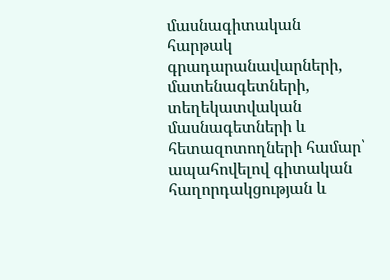մասնագիտական հարթակ գրադարանավարների, մատենագետների, տեղեկատվական մասնագետների և հետազոտողների համար՝ ապահովելով գիտական հաղորդակցության և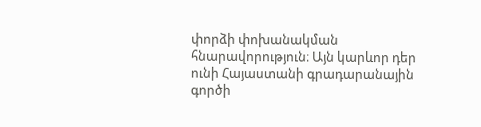փորձի փոխանակման հնարավորություն։ Այն կարևոր դեր ունի Հայաստանի գրադարանային գործի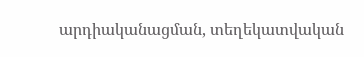արդիականացման, տեղեկատվական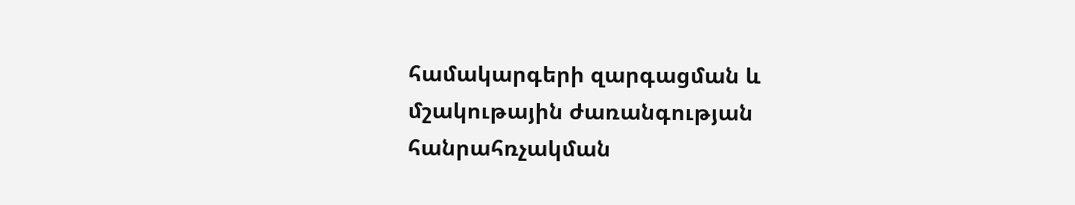համակարգերի զարգացման և մշակութային ժառանգության հանրահռչակման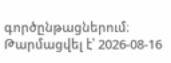գործընթացներում։
Թարմացվել է՝ 2026-08-16